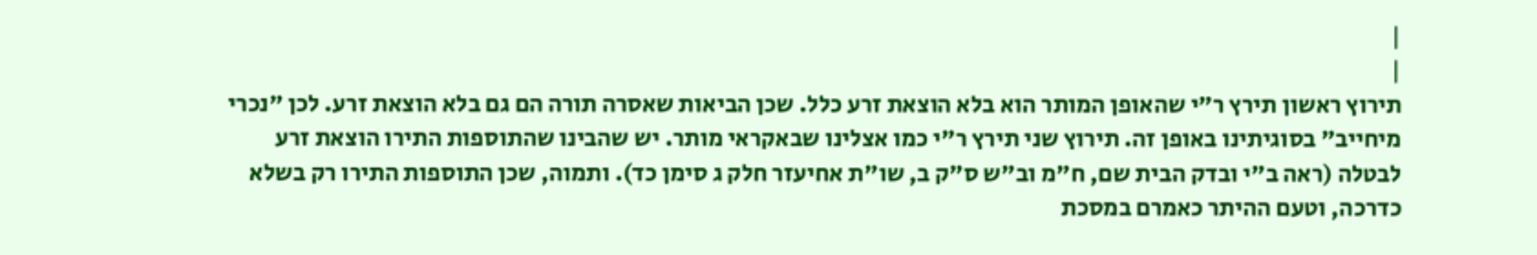|
|
תירוץ ראשון תירץ ר"י שהאופן המותר הוא בלא הוצאת זרע כלל. שכן הביאות שאסרה תורה הם גם בלא הוצאת זרע. לכן "נכרי מיחייב" בסוגיתינו באופן זה. תירוץ שני תירץ ר"י כמו אצלינו שבאקראי מותר. יש שהבינו שהתוספות התירו הוצאת זרע לבטלה (ראה ב"י ובדק הבית שם, ח"מ וב"ש ס"ק ב, שו"ת אחיעזר חלק ג סימן כד). ותמוה, שכן התוספות התירו רק בשלא כדרכה, וטעם ההיתר כאמרם במסכת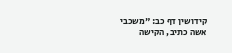קידושין דף כב: "משכבי אשה כתיב, הקישה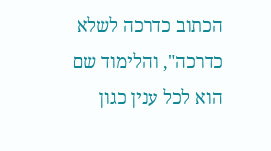הכתוב כדרכה לשלא כדרכה", והלימוד שם הוא לכל ענין כגון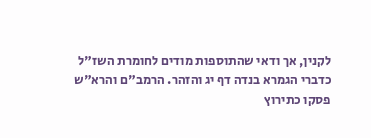לקנין, אך ודאי שהתוספות מודים לחומרת השז"ל כדברי הגמרא בנדה דף יג והזהר. הרמב"ם והרא"ש פסקו כתירוץ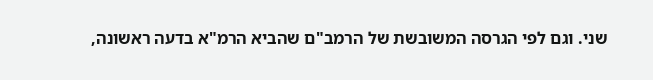שני. וגם לפי הגרסה המשובשת של הרמב"ם שהביא הרמ"א בדעה ראשונה,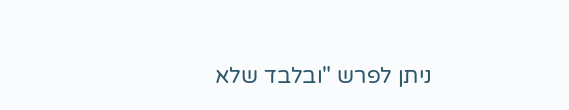ניתן לפרש "ובלבד שלא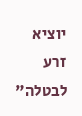יוציא זרע לבטלה"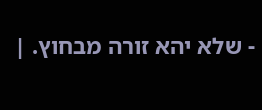- שלא יהא זורה מבחוץ. |